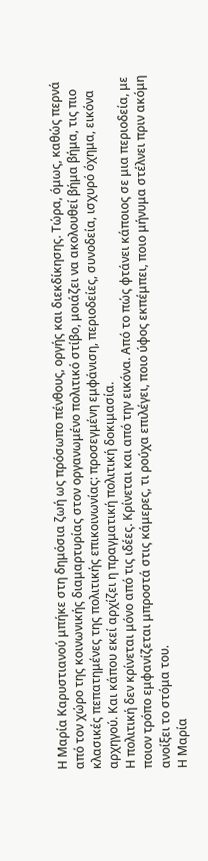Η Μαρία Καρυστιανού μπήκε στη δημόσια ζωή ως πρόσωπο πένθους, οργής και διεκδίκησης. Τώρα, όμως, καθώς περνά από τον χώρο της κοινωνικής διαμαρτυρίας στον οργανωμένο πολιτικό στίβο, μοιάζει να ακολουθεί βήμα βήμα, τις πιο κλασικές πεπατημένες της πολιτικής επικοινωνίας: προσεγμένη εμφάνιση, περιοδείες, συνοδεία, ισχυρό όχημα, εικόνα αρχηγού. Και κάπου εκεί αρχίζει η πραγματική πολιτική δοκιμασία.
Η πολιτική δεν κρίνεται μόνο από τις ιδέες. Κρίνεται και από την εικόνα. Από το πώς φτάνει κάποιος σε μια περιοδεία, με ποιον τρόπο εμφανίζεται μπροστά στις κάμερες, τι ρούχα επιλέγει, ποιο ύφος εκπέμπει, ποιο μήνυμα στέλνει πριν ακόμη ανοίξει το στόμα του.
Η Μαρία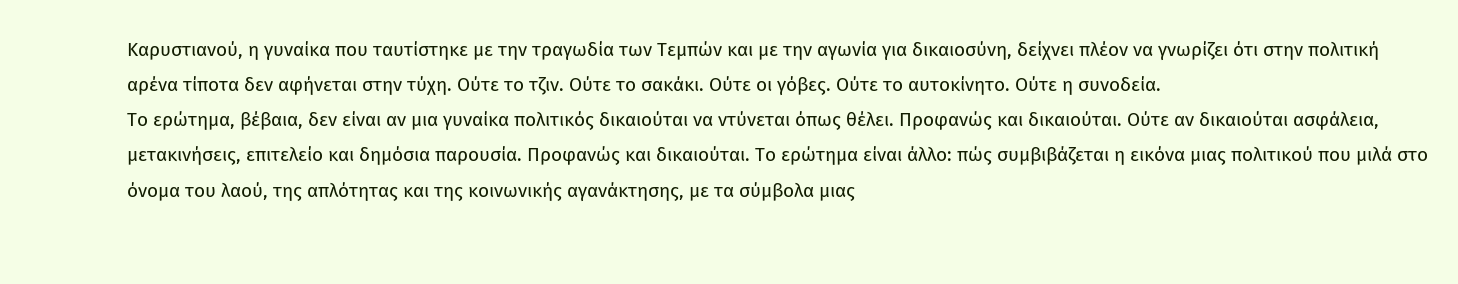Καρυστιανού, η γυναίκα που ταυτίστηκε με την τραγωδία των Τεμπών και με την αγωνία για δικαιοσύνη, δείχνει πλέον να γνωρίζει ότι στην πολιτική αρένα τίποτα δεν αφήνεται στην τύχη. Ούτε το τζιν. Ούτε το σακάκι. Ούτε οι γόβες. Ούτε το αυτοκίνητο. Ούτε η συνοδεία.
Το ερώτημα, βέβαια, δεν είναι αν μια γυναίκα πολιτικός δικαιούται να ντύνεται όπως θέλει. Προφανώς και δικαιούται. Ούτε αν δικαιούται ασφάλεια, μετακινήσεις, επιτελείο και δημόσια παρουσία. Προφανώς και δικαιούται. Το ερώτημα είναι άλλο: πώς συμβιβάζεται η εικόνα μιας πολιτικού που μιλά στο όνομα του λαού, της απλότητας και της κοινωνικής αγανάκτησης, με τα σύμβολα μιας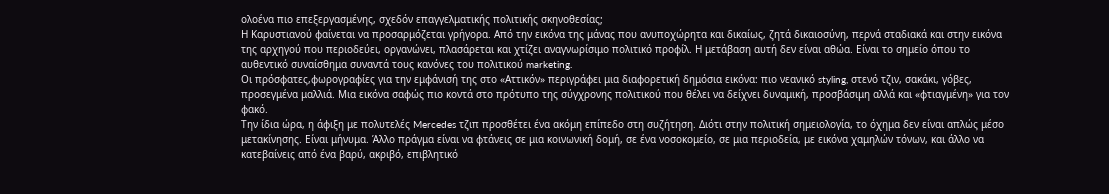ολοένα πιο επεξεργασμένης, σχεδόν επαγγελματικής πολιτικής σκηνοθεσίας;
Η Καρυστιανού φαίνεται να προσαρμόζεται γρήγορα. Από την εικόνα της μάνας που ανυποχώρητα και δικαίως, ζητά δικαιοσύνη, περνά σταδιακά και στην εικόνα της αρχηγού που περιοδεύει, οργανώνει, πλασάρεται και χτίζει αναγνωρίσιμο πολιτικό προφίλ. Η μετάβαση αυτή δεν είναι αθώα. Είναι το σημείο όπου το αυθεντικό συναίσθημα συναντά τους κανόνες του πολιτικού marketing.
Οι πρόσφατες,φωρογραφίες για την εμφάνισή της στο «Αττικόν» περιγράφει μια διαφορετική δημόσια εικόνα: πιο νεανικό styling, στενό τζιν, σακάκι, γόβες, προσεγμένα μαλλιά. Μια εικόνα σαφώς πιο κοντά στο πρότυπο της σύγχρονης πολιτικού που θέλει να δείχνει δυναμική, προσβάσιμη αλλά και «φτιαγμένη» για τον φακό.
Την ίδια ώρα, η άφιξη με πολυτελές Mercedes τζιπ προσθέτει ένα ακόμη επίπεδο στη συζήτηση. Διότι στην πολιτική σημειολογία, το όχημα δεν είναι απλώς μέσο μετακίνησης. Είναι μήνυμα. Άλλο πράγμα είναι να φτάνεις σε μια κοινωνική δομή, σε ένα νοσοκομείο, σε μια περιοδεία, με εικόνα χαμηλών τόνων, και άλλο να κατεβαίνεις από ένα βαρύ, ακριβό, επιβλητικό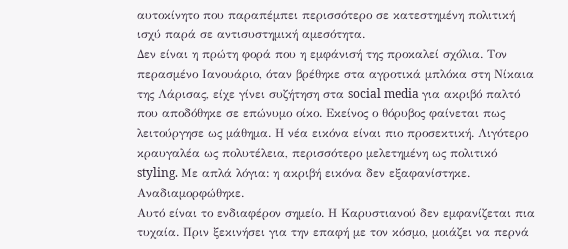αυτοκίνητο που παραπέμπει περισσότερο σε κατεστημένη πολιτική ισχύ παρά σε αντισυστημική αμεσότητα.
Δεν είναι η πρώτη φορά που η εμφάνισή της προκαλεί σχόλια. Τον περασμένο Ιανουάριο, όταν βρέθηκε στα αγροτικά μπλόκα στη Νίκαια της Λάρισας, είχε γίνει συζήτηση στα social media για ακριβό παλτό που αποδόθηκε σε επώνυμο οίκο. Εκείνος ο θόρυβος φαίνεται πως λειτούργησε ως μάθημα. Η νέα εικόνα είναι πιο προσεκτική. Λιγότερο κραυγαλέα ως πολυτέλεια, περισσότερο μελετημένη ως πολιτικό styling. Με απλά λόγια: η ακριβή εικόνα δεν εξαφανίστηκε. Αναδιαμορφώθηκε.
Αυτό είναι το ενδιαφέρον σημείο. Η Καρυστιανού δεν εμφανίζεται πια τυχαία. Πριν ξεκινήσει για την επαφή με τον κόσμο, μοιάζει να περνά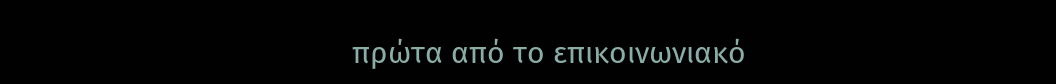πρώτα από το επικοινωνιακό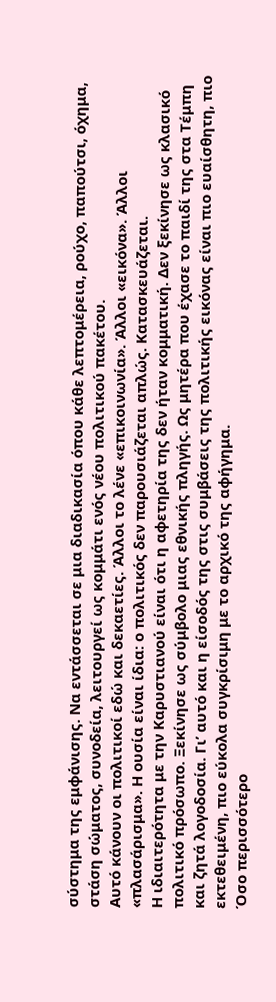σύστημα της εμφάνισης. Να εντάσσεται σε μια διαδικασία όπου κάθε λεπτομέρεια, ρούχο, παπούτσι, όχημα, στάση σώματος, συνοδεία, λειτουργεί ως κομμάτι ενός νέου πολιτικού πακέτου.
Αυτό κάνουν οι πολιτικοί εδώ και δεκαετίες. Άλλοι το λένε «επικοινωνία». Άλλοι «εικόνα». Άλλοι «πλασάρισμα». Η ουσία είναι ίδια: ο πολιτικός δεν παρουσιάζεται απλώς. Κατασκευάζεται.
Η ιδιαιτερότητα με την Καρυστιανού είναι ότι η αφετηρία της δεν ήταν κομματική. Δεν ξεκίνησε ως κλασικό πολιτικό πρόσωπο. Ξεκίνησε ως σύμβολο μιας εθνικής πληγής. Ως μητέρα που έχασε το παιδί της στα Τέμπη και ζητά λογοδοσία. Γι’ αυτό και η είσοδός της στις συμβάσεις της πολιτικής εικόνας είναι πιο ευαίσθητη, πιο εκτεθειμένη, πιο εύκολα συγκρίσιμη με το αρχικό της αφήγημα.
Όσο περισσότερο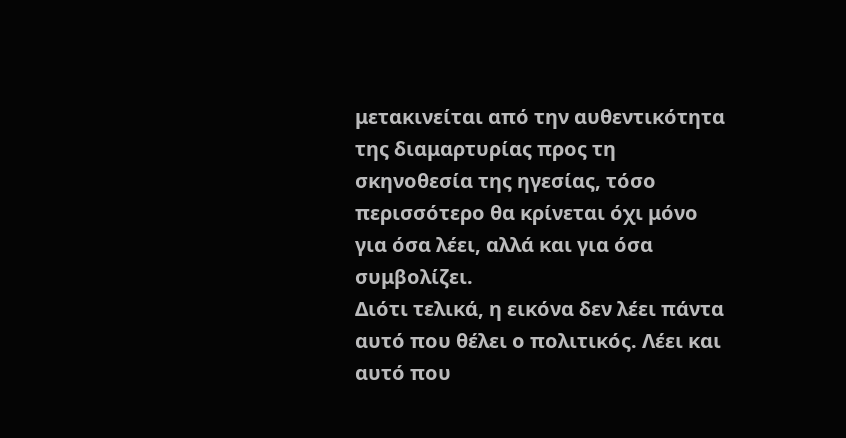μετακινείται από την αυθεντικότητα της διαμαρτυρίας προς τη σκηνοθεσία της ηγεσίας, τόσο περισσότερο θα κρίνεται όχι μόνο για όσα λέει, αλλά και για όσα συμβολίζει.
Διότι τελικά, η εικόνα δεν λέει πάντα αυτό που θέλει ο πολιτικός. Λέει και αυτό που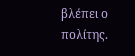βλέπει ο πολίτης.